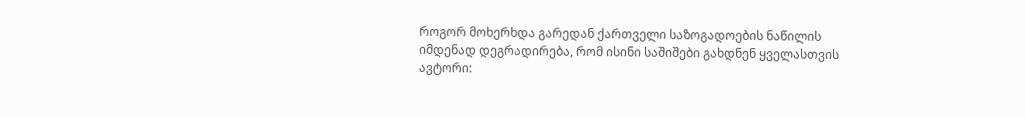როგორ მოხერხდა გარედან ქართველი საზოგადოების ნაწილის იმდენად დეგრადირება, რომ ისინი საშიშები გახდნენ ყველასთვის
ავტორი: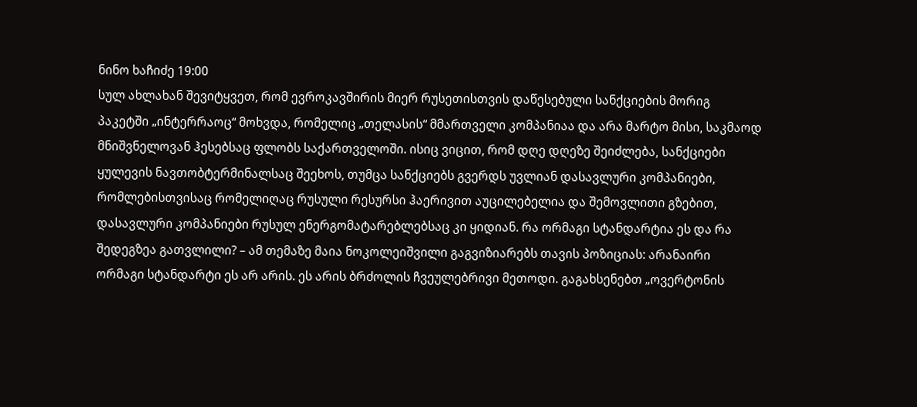ნინო ხაჩიძე 19:00
სულ ახლახან შევიტყვეთ, რომ ევროკავშირის მიერ რუსეთისთვის დაწესებული სანქციების მორიგ პაკეტში „ინტერრაოც“ მოხვდა, რომელიც „თელასის“ მმართველი კომპანიაა და არა მარტო მისი, საკმაოდ მნიშვნელოვან ჰესებსაც ფლობს საქართველოში. ისიც ვიცით, რომ დღე დღეზე შეიძლება, სანქციები ყულევის ნავთობტერმინალსაც შეეხოს, თუმცა სანქციებს გვერდს უვლიან დასავლური კომპანიები, რომლებისთვისაც რომელიღაც რუსული რესურსი ჰაერივით აუცილებელია და შემოვლითი გზებით, დასავლური კომპანიები რუსულ ენერგომატარებლებსაც კი ყიდიან. რა ორმაგი სტანდარტია ეს და რა შედეგზეა გათვლილი? – ამ თემაზე მაია ნოკოლეიშვილი გაგვიზიარებს თავის პოზიციას: არანაირი ორმაგი სტანდარტი ეს არ არის. ეს არის ბრძოლის ჩვეულებრივი მეთოდი. გაგახსენებთ „ოვერტონის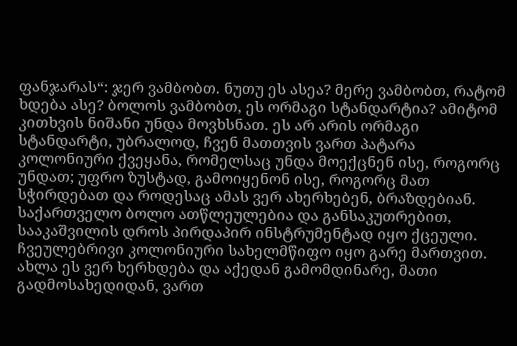ფანჯარას“: ჯერ ვამბობთ. ნუთუ ეს ასეა? მერე ვამბობთ, რატომ ხდება ასე? ბოლოს ვამბობთ, ეს ორმაგი სტანდარტია? ამიტომ კითხვის ნიშანი უნდა მოვხსნათ. ეს არ არის ორმაგი სტანდარტი, უბრალოდ, ჩვენ მათთვის ვართ პატარა კოლონიური ქვეყანა, რომელსაც უნდა მოექცნენ ისე, როგორც უნდათ; უფრო ზუსტად, გამოიყენონ ისე, როგორც მათ სჭირდებათ და როდესაც ამას ვერ ახერხებენ, ბრაზდებიან. საქართველო ბოლო ათწლეულებია და განსაკუთრებით, სააკაშვილის დროს პირდაპირ ინსტრუმენტად იყო ქცეული. ჩვეულებრივი კოლონიური სახელმწიფო იყო გარე მართვით. ახლა ეს ვერ ხერხდება და აქედან გამომდინარე, მათი გადმოსახედიდან, ვართ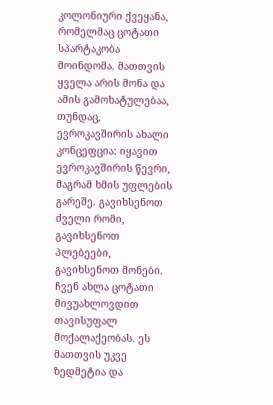კოლონიური ქვეყანა, რომელმაც ცოტათი სპარტაკობა მოინდომა. მათთვის ყველა არის მონა და ამის გამოხატულებაა, თუნდაც, ევროკავშირის ახალი კონცეფცია: იყავით ევროკავშირის წევრი, მაგრამ ხმის უფლების გარეშე. გავიხსენოთ ძველი რომი, გავიხსენოთ პლებეები, გავიხსენოთ მონები. ჩვენ ახლა ცოტათი მივუახლოვდით თავისუფალ მოქალაქეობას. ეს მათთვის უკვე ზედმეტია და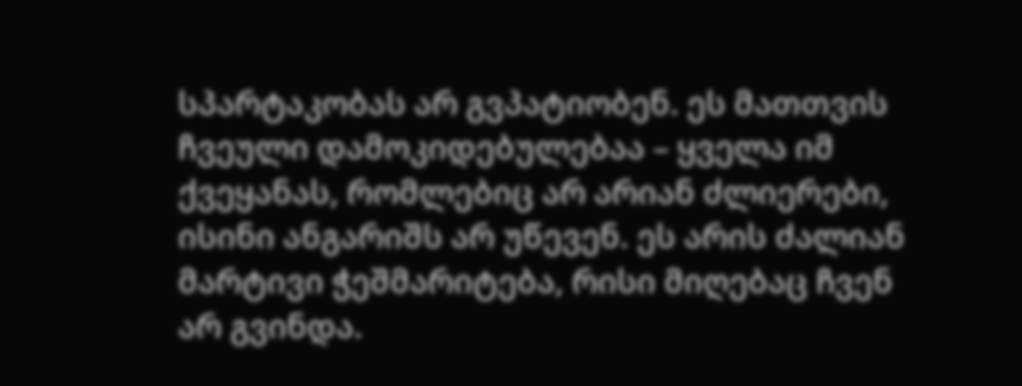სპარტაკობას არ გვპატიობენ. ეს მათთვის ჩვეული დამოკიდებულებაა – ყველა იმ ქვეყანას, რომლებიც არ არიან ძლიერები, ისინი ანგარიშს არ უწევენ. ეს არის ძალიან მარტივი ჭეშმარიტება, რისი მიღებაც ჩვენ არ გვინდა.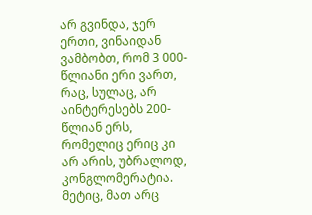არ გვინდა, ჯერ ერთი, ვინაიდან ვამბობთ, რომ 3 000-წლიანი ერი ვართ, რაც, სულაც, არ აინტერესებს 200-წლიან ერს, რომელიც ერიც კი არ არის, უბრალოდ, კონგლომერატია. მეტიც, მათ არც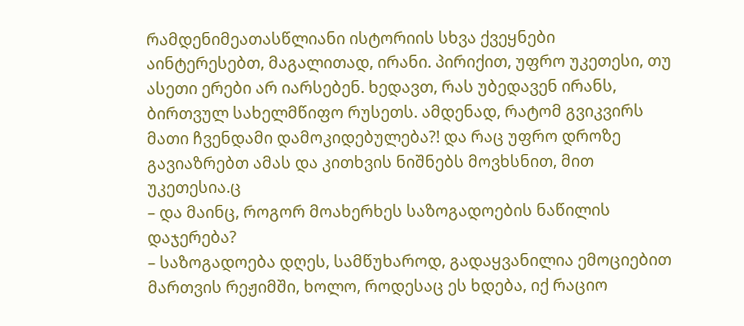რამდენიმეათასწლიანი ისტორიის სხვა ქვეყნები აინტერესებთ, მაგალითად, ირანი. პირიქით, უფრო უკეთესი, თუ ასეთი ერები არ იარსებენ. ხედავთ, რას უბედავენ ირანს, ბირთვულ სახელმწიფო რუსეთს. ამდენად, რატომ გვიკვირს მათი ჩვენდამი დამოკიდებულება?! და რაც უფრო დროზე გავიაზრებთ ამას და კითხვის ნიშნებს მოვხსნით, მით უკეთესია.ც
– და მაინც, როგორ მოახერხეს საზოგადოების ნაწილის დაჯერება?
– საზოგადოება დღეს, სამწუხაროდ, გადაყვანილია ემოციებით მართვის რეჟიმში, ხოლო, როდესაც ეს ხდება, იქ რაციო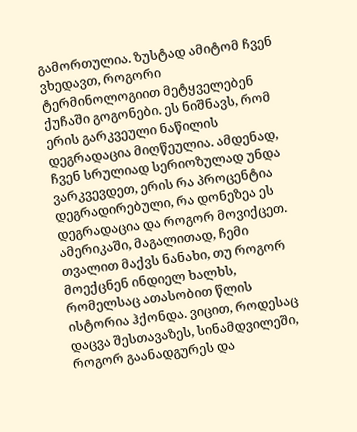გამორთულია. ზუსტად ამიტომ ჩვენ ვხედავთ, როგორი ტერმინოლოგიით მეტყველებენ ქუჩაში გოგონები. ეს ნიშნავს, რომ ერის გარკვეული ნაწილის დეგრადაცია მიღწეულია. ამდენად, ჩვენ სრულიად სერიოზულად უნდა ვარკვევდეთ, ერის რა პროცენტია დეგრადირებული, რა დონეზეა ეს დეგრადაცია და როგორ მოვიქცეთ. ამერიკაში, მაგალითად, ჩემი თვალით მაქვს ნანახი, თუ როგორ მოექცნენ ინდიელ ხალხს, რომელსაც ათასობით წლის ისტორია ჰქონდა. ვიცით, როდესაც დაცვა შესთავაზეს, სინამდვილეში, როგორ გაანადგურეს და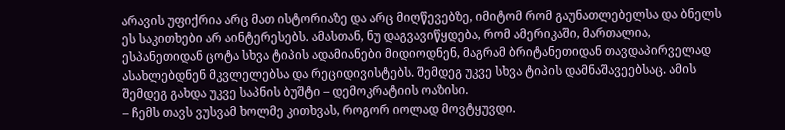არავის უფიქრია არც მათ ისტორიაზე და არც მიღწევებზე, იმიტომ რომ გაუნათლებელსა და ბნელს ეს საკითხები არ აინტერესებს. ამასთან, ნუ დაგვავიწყდება, რომ ამერიკაში, მართალია, ესპანეთიდან ცოტა სხვა ტიპის ადამიანები მიდიოდნენ, მაგრამ ბრიტანეთიდან თავდაპირველად ასახლებდნენ მკვლელებსა და რეციდივისტებს. შემდეგ უკვე სხვა ტიპის დამნაშავეებსაც. ამის შემდეგ გახდა უკვე საპნის ბუშტი – დემოკრატიის ოაზისი.
– ჩემს თავს ვუსვამ ხოლმე კითხვას, როგორ იოლად მოვტყუვდი.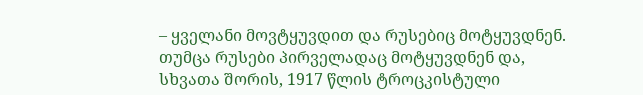– ყველანი მოვტყუვდით და რუსებიც მოტყუვდნენ. თუმცა რუსები პირველადაც მოტყუვდნენ და, სხვათა შორის, 1917 წლის ტროცკისტული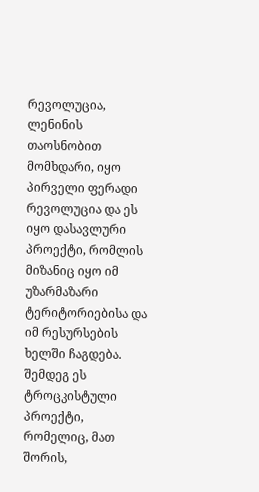რევოლუცია, ლენინის თაოსნობით მომხდარი, იყო პირველი ფერადი რევოლუცია და ეს იყო დასავლური პროექტი, რომლის მიზანიც იყო იმ უზარმაზარი ტერიტორიებისა და იმ რესურსების ხელში ჩაგდება. შემდეგ ეს ტროცკისტული პროექტი, რომელიც, მათ შორის,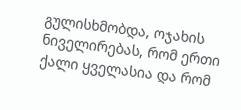გულისხმობდა, ოჯახის ნიველირებას, რომ ერთი ქალი ყველასია და რომ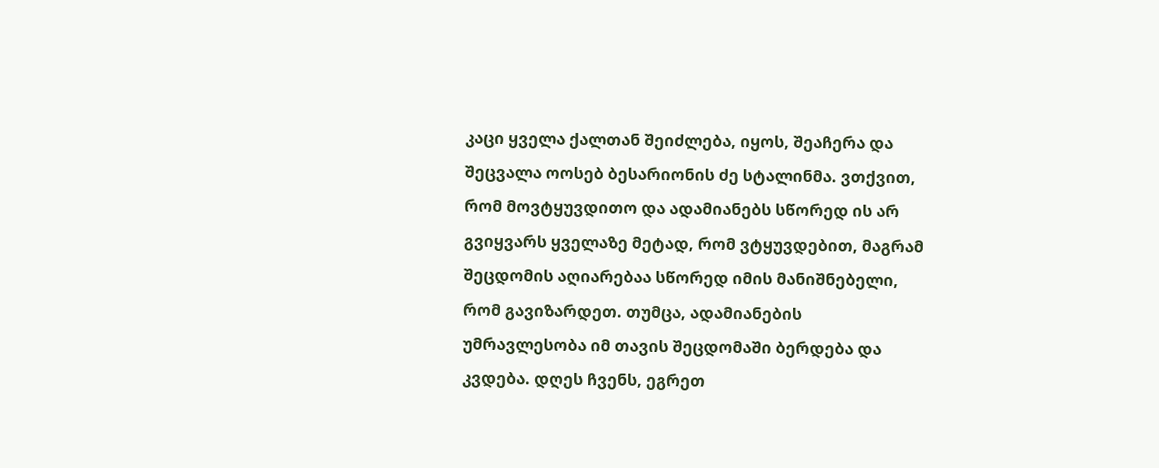კაცი ყველა ქალთან შეიძლება, იყოს, შეაჩერა და შეცვალა ოოსებ ბესარიონის ძე სტალინმა. ვთქვით, რომ მოვტყუვდითო და ადამიანებს სწორედ ის არ გვიყვარს ყველაზე მეტად, რომ ვტყუვდებით, მაგრამ შეცდომის აღიარებაა სწორედ იმის მანიშნებელი, რომ გავიზარდეთ. თუმცა, ადამიანების უმრავლესობა იმ თავის შეცდომაში ბერდება და კვდება. დღეს ჩვენს, ეგრეთ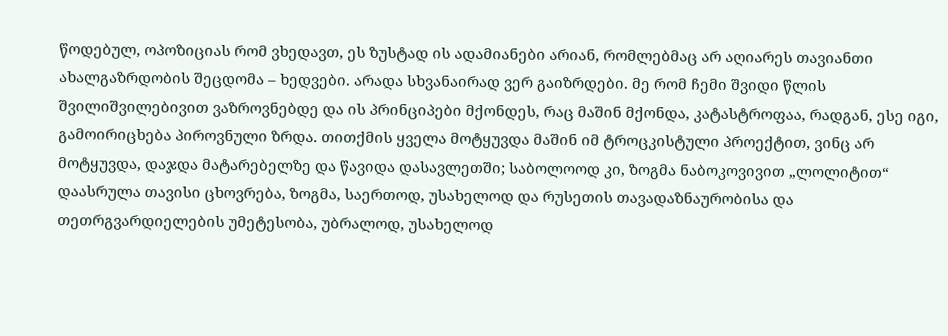წოდებულ, ოპოზიციას რომ ვხედავთ, ეს ზუსტად ის ადამიანები არიან, რომლებმაც არ აღიარეს თავიანთი ახალგაზრდობის შეცდომა – ხედვები. არადა სხვანაირად ვერ გაიზრდები. მე რომ ჩემი შვიდი წლის შვილიშვილებივით ვაზროვნებდე და ის პრინციპები მქონდეს, რაც მაშინ მქონდა, კატასტროფაა, რადგან, ესე იგი, გამოირიცხება პიროვნული ზრდა. თითქმის ყველა მოტყუვდა მაშინ იმ ტროცკისტული პროექტით, ვინც არ მოტყუვდა, დაჯდა მატარებელზე და წავიდა დასავლეთში; საბოლოოდ კი, ზოგმა ნაბოკოვივით „ლოლიტით“ დაასრულა თავისი ცხოვრება, ზოგმა, საერთოდ, უსახელოდ და რუსეთის თავადაზნაურობისა და თეთრგვარდიელების უმეტესობა, უბრალოდ, უსახელოდ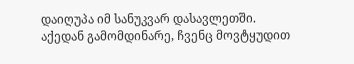დაიღუპა იმ სანუკვარ დასავლეთში. აქედან გამომდინარე, ჩვენც მოვტყუდით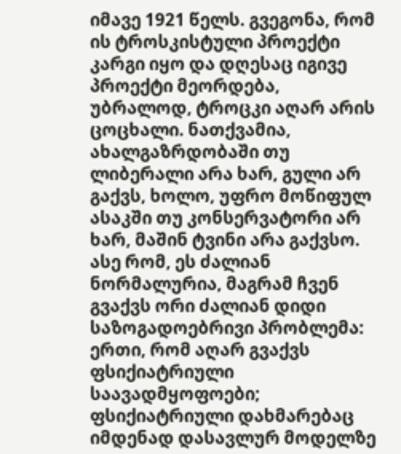იმავე 1921 წელს. გვეგონა, რომ ის ტროსკისტული პროექტი კარგი იყო და დღესაც იგივე პროექტი მეორდება, უბრალოდ, ტროცკი აღარ არის ცოცხალი. ნათქვამია, ახალგაზრდობაში თუ ლიბერალი არა ხარ, გული არ გაქვს, ხოლო, უფრო მოწიფულ ასაკში თუ კონსერვატორი არ ხარ, მაშინ ტვინი არა გაქვსო. ასე რომ, ეს ძალიან ნორმალურია, მაგრამ ჩვენ გვაქვს ორი ძალიან დიდი საზოგადოებრივი პრობლემა: ერთი, რომ აღარ გვაქვს ფსიქიატრიული საავადმყოფოები; ფსიქიატრიული დახმარებაც იმდენად დასავლურ მოდელზე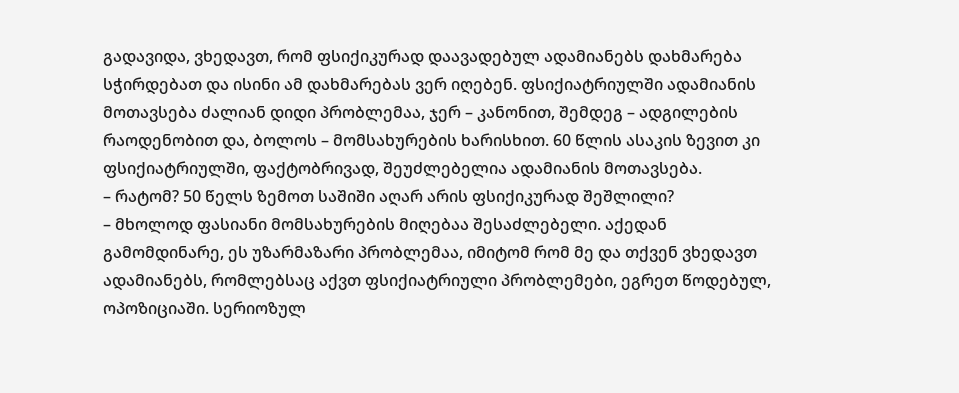გადავიდა, ვხედავთ, რომ ფსიქიკურად დაავადებულ ადამიანებს დახმარება სჭირდებათ და ისინი ამ დახმარებას ვერ იღებენ. ფსიქიატრიულში ადამიანის მოთავსება ძალიან დიდი პრობლემაა, ჯერ – კანონით, შემდეგ – ადგილების რაოდენობით და, ბოლოს – მომსახურების ხარისხით. 60 წლის ასაკის ზევით კი ფსიქიატრიულში, ფაქტობრივად, შეუძლებელია ადამიანის მოთავსება.
– რატომ? 50 წელს ზემოთ საშიში აღარ არის ფსიქიკურად შეშლილი?
– მხოლოდ ფასიანი მომსახურების მიღებაა შესაძლებელი. აქედან გამომდინარე, ეს უზარმაზარი პრობლემაა, იმიტომ რომ მე და თქვენ ვხედავთ ადამიანებს, რომლებსაც აქვთ ფსიქიატრიული პრობლემები, ეგრეთ წოდებულ, ოპოზიციაში. სერიოზულ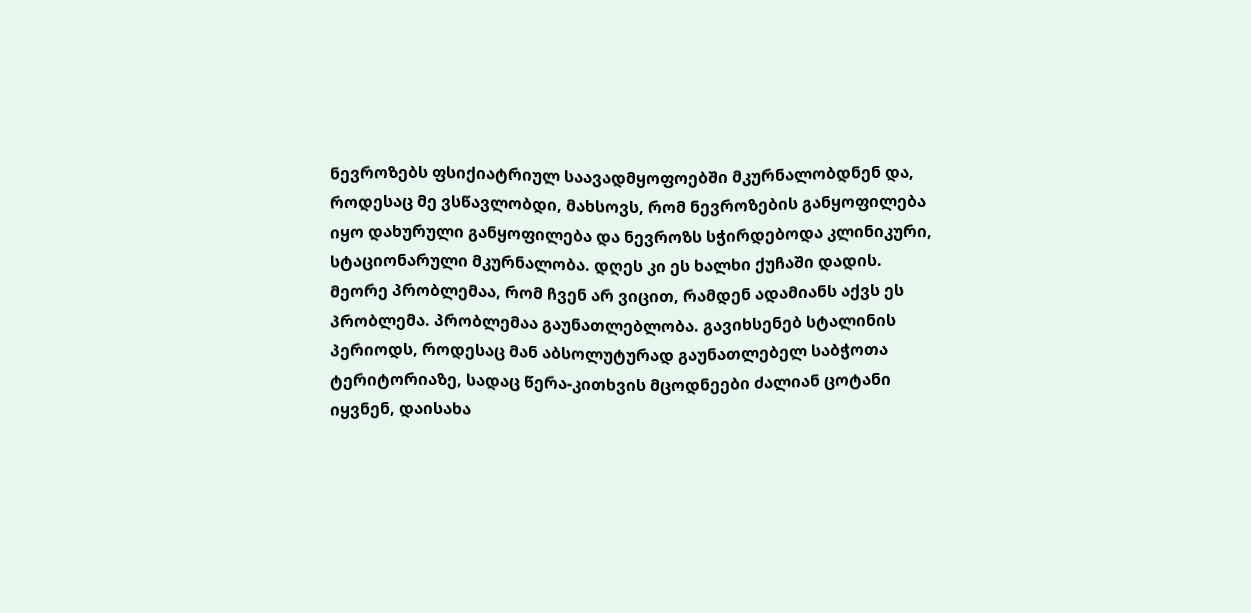ნევროზებს ფსიქიატრიულ საავადმყოფოებში მკურნალობდნენ და, როდესაც მე ვსწავლობდი, მახსოვს, რომ ნევროზების განყოფილება იყო დახურული განყოფილება და ნევროზს სჭირდებოდა კლინიკური, სტაციონარული მკურნალობა. დღეს კი ეს ხალხი ქუჩაში დადის. მეორე პრობლემაა, რომ ჩვენ არ ვიცით, რამდენ ადამიანს აქვს ეს პრობლემა. პრობლემაა გაუნათლებლობა. გავიხსენებ სტალინის პერიოდს, როდესაც მან აბსოლუტურად გაუნათლებელ საბჭოთა ტერიტორიაზე, სადაც წერა-კითხვის მცოდნეები ძალიან ცოტანი იყვნენ, დაისახა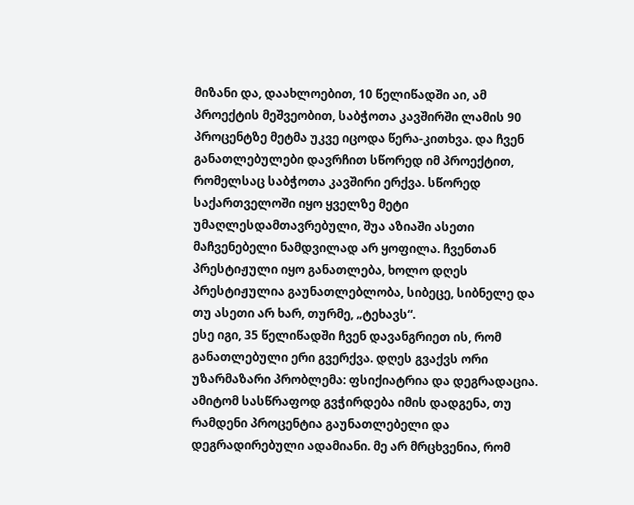მიზანი და, დაახლოებით, 10 წელიწადში აი, ამ პროექტის მეშვეობით, საბჭოთა კავშირში ლამის 90 პროცენტზე მეტმა უკვე იცოდა წერა-კითხვა. და ჩვენ განათლებულები დავრჩით სწორედ იმ პროექტით, რომელსაც საბჭოთა კავშირი ერქვა. სწორედ საქართველოში იყო ყველზე მეტი უმაღლესდამთავრებული, შუა აზიაში ასეთი მაჩვენებელი ნამდვილად არ ყოფილა. ჩვენთან პრესტიჟული იყო განათლება, ხოლო დღეს პრესტიჟულია გაუნათლებლობა, სიბეცე, სიბნელე და თუ ასეთი არ ხარ, თურმე, „ტეხავს“.
ესე იგი, 35 წელიწადში ჩვენ დავანგრიეთ ის, რომ განათლებული ერი გვერქვა. დღეს გვაქვს ორი უზარმაზარი პრობლემა: ფსიქიატრია და დეგრადაცია. ამიტომ სასწრაფოდ გვჭირდება იმის დადგენა, თუ რამდენი პროცენტია გაუნათლებელი და დეგრადირებული ადამიანი. მე არ მრცხვენია, რომ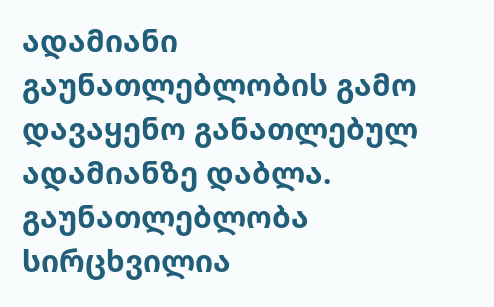ადამიანი გაუნათლებლობის გამო დავაყენო განათლებულ ადამიანზე დაბლა. გაუნათლებლობა სირცხვილია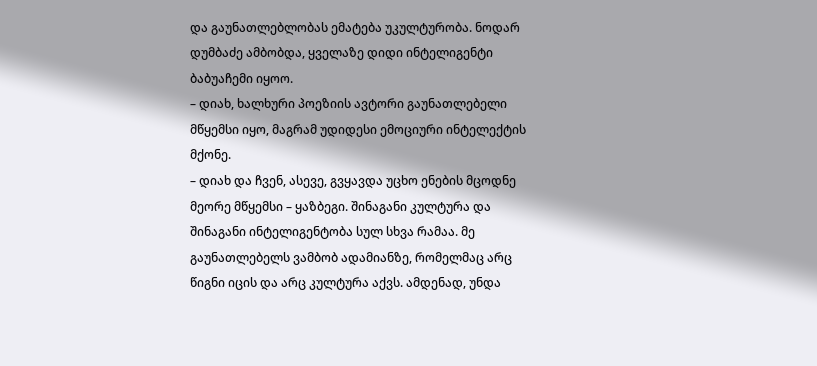და გაუნათლებლობას ემატება უკულტურობა. ნოდარ დუმბაძე ამბობდა, ყველაზე დიდი ინტელიგენტი ბაბუაჩემი იყოო.
– დიახ, ხალხური პოეზიის ავტორი გაუნათლებელი მწყემსი იყო, მაგრამ უდიდესი ემოციური ინტელექტის მქონე.
– დიახ და ჩვენ, ასევე, გვყავდა უცხო ენების მცოდნე მეორე მწყემსი – ყაზბეგი. შინაგანი კულტურა და შინაგანი ინტელიგენტობა სულ სხვა რამაა. მე გაუნათლებელს ვამბობ ადამიანზე, რომელმაც არც წიგნი იცის და არც კულტურა აქვს. ამდენად, უნდა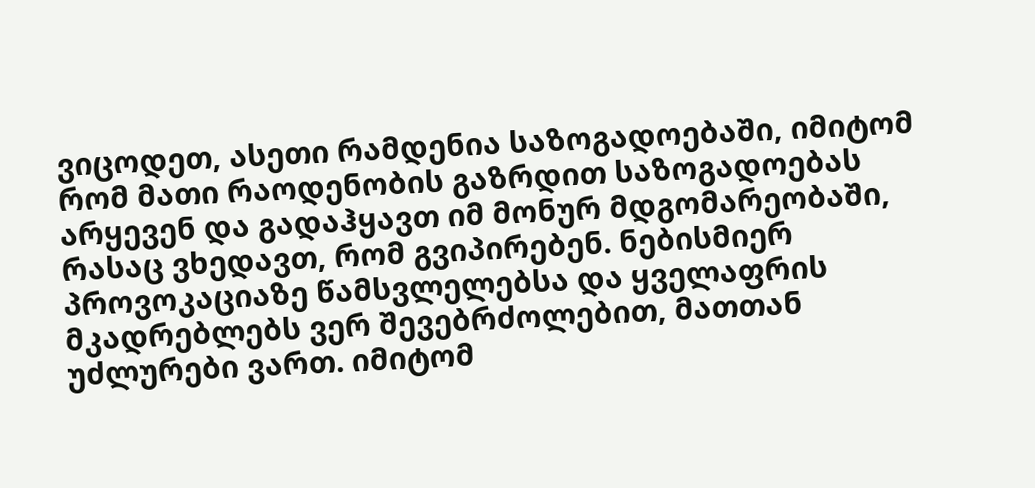ვიცოდეთ, ასეთი რამდენია საზოგადოებაში, იმიტომ რომ მათი რაოდენობის გაზრდით საზოგადოებას არყევენ და გადაჰყავთ იმ მონურ მდგომარეობაში, რასაც ვხედავთ, რომ გვიპირებენ. ნებისმიერ პროვოკაციაზე წამსვლელებსა და ყველაფრის მკადრებლებს ვერ შევებრძოლებით, მათთან უძლურები ვართ. იმიტომ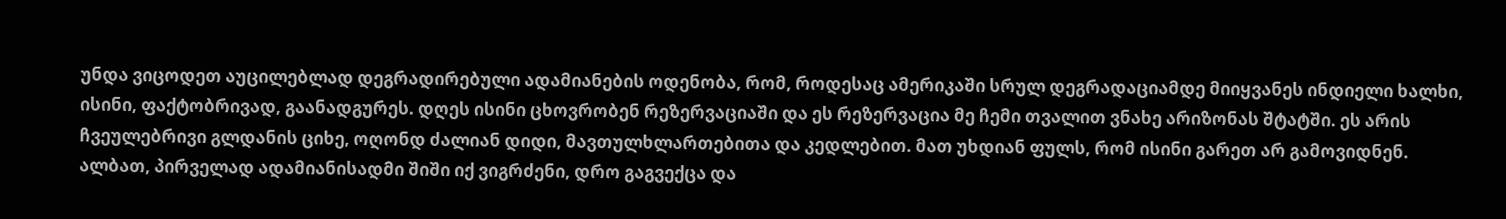უნდა ვიცოდეთ აუცილებლად დეგრადირებული ადამიანების ოდენობა, რომ, როდესაც ამერიკაში სრულ დეგრადაციამდე მიიყვანეს ინდიელი ხალხი, ისინი, ფაქტობრივად, გაანადგურეს. დღეს ისინი ცხოვრობენ რეზერვაციაში და ეს რეზერვაცია მე ჩემი თვალით ვნახე არიზონას შტატში. ეს არის ჩვეულებრივი გლდანის ციხე, ოღონდ ძალიან დიდი, მავთულხლართებითა და კედლებით. მათ უხდიან ფულს, რომ ისინი გარეთ არ გამოვიდნენ. ალბათ, პირველად ადამიანისადმი შიში იქ ვიგრძენი, დრო გაგვექცა და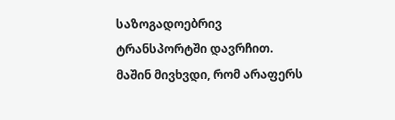საზოგადოებრივ ტრანსპორტში დავრჩით. მაშინ მივხვდი, რომ არაფერს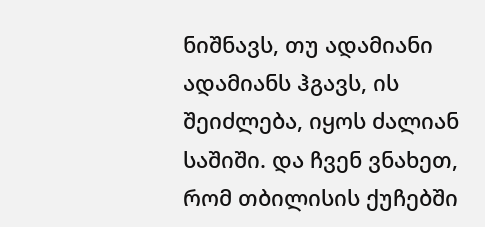ნიშნავს, თუ ადამიანი ადამიანს ჰგავს, ის შეიძლება, იყოს ძალიან საშიში. და ჩვენ ვნახეთ, რომ თბილისის ქუჩებში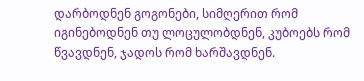დარბოდნენ გოგონები, სიმღერით რომ იგინებოდნენ თუ ლოცულობდნენ, კუბოებს რომ წვავდნენ, ჯადოს რომ ხარშავდნენ.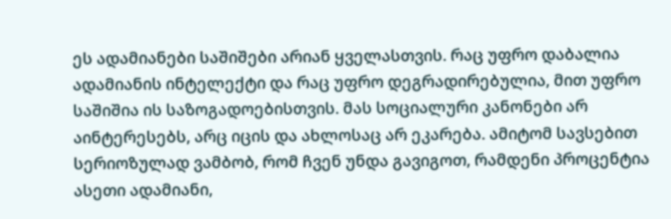ეს ადამიანები საშიშები არიან ყველასთვის. რაც უფრო დაბალია ადამიანის ინტელექტი და რაც უფრო დეგრადირებულია, მით უფრო საშიშია ის საზოგადოებისთვის. მას სოციალური კანონები არ აინტერესებს, არც იცის და ახლოსაც არ ეკარება. ამიტომ სავსებით სერიოზულად ვამბობ, რომ ჩვენ უნდა გავიგოთ, რამდენი პროცენტია ასეთი ადამიანი,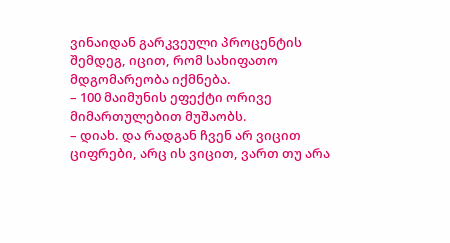ვინაიდან გარკვეული პროცენტის შემდეგ, იცით, რომ სახიფათო მდგომარეობა იქმნება.
– 100 მაიმუნის ეფექტი ორივე მიმართულებით მუშაობს.
– დიახ. და რადგან ჩვენ არ ვიცით ციფრები, არც ის ვიცით, ვართ თუ არა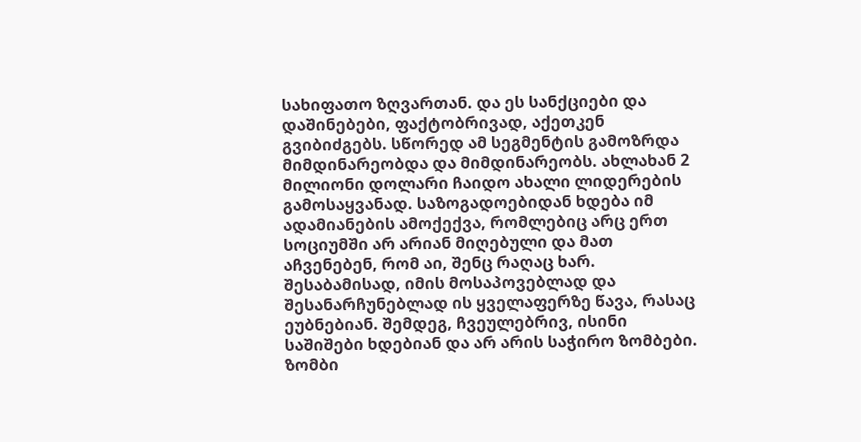სახიფათო ზღვართან. და ეს სანქციები და დაშინებები, ფაქტობრივად, აქეთკენ გვიბიძგებს. სწორედ ამ სეგმენტის გამოზრდა მიმდინარეობდა და მიმდინარეობს. ახლახან 2 მილიონი დოლარი ჩაიდო ახალი ლიდერების გამოსაყვანად. საზოგადოებიდან ხდება იმ ადამიანების ამოქექვა, რომლებიც არც ერთ სოციუმში არ არიან მიღებული და მათ აჩვენებენ, რომ აი, შენც რაღაც ხარ. შესაბამისად, იმის მოსაპოვებლად და შესანარჩუნებლად ის ყველაფერზე წავა, რასაც ეუბნებიან. შემდეგ, ჩვეულებრივ, ისინი საშიშები ხდებიან და არ არის საჭირო ზომბები. ზომბი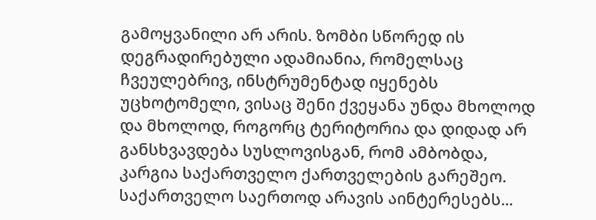გამოყვანილი არ არის. ზომბი სწორედ ის დეგრადირებული ადამიანია, რომელსაც ჩვეულებრივ, ინსტრუმენტად იყენებს უცხოტომელი, ვისაც შენი ქვეყანა უნდა მხოლოდ და მხოლოდ, როგორც ტერიტორია და დიდად არ განსხვავდება სუსლოვისგან, რომ ამბობდა, კარგია საქართველო ქართველების გარეშეო. საქართველო საერთოდ არავის აინტერესებს...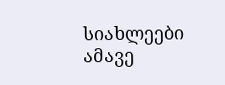სიახლეები ამავე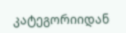კატეგორიიდან